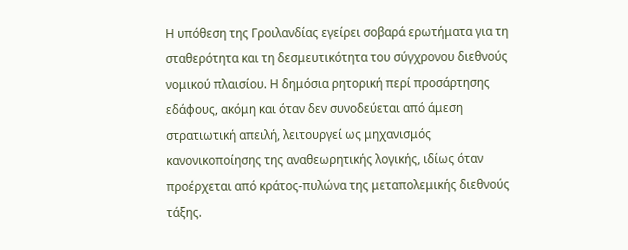Η υπόθεση της Γροιλανδίας εγείρει σοβαρά ερωτήματα για τη σταθερότητα και τη δεσμευτικότητα του σύγχρονου διεθνούς νομικού πλαισίου. Η δημόσια ρητορική περί προσάρτησης εδάφους, ακόμη και όταν δεν συνοδεύεται από άμεση στρατιωτική απειλή, λειτουργεί ως μηχανισμός κανονικοποίησης της αναθεωρητικής λογικής, ιδίως όταν προέρχεται από κράτος-πυλώνα της μεταπολεμικής διεθνούς τάξης.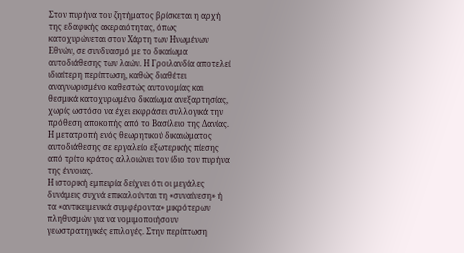Στον πυρήνα του ζητήματος βρίσκεται η αρχή της εδαφικής ακεραιότητας, όπως κατοχυρώνεται στον Χάρτη των Ηνωμένων Εθνών, σε συνδυασμό με το δικαίωμα αυτοδιάθεσης των λαών. Η Γροιλανδία αποτελεί ιδιαίτερη περίπτωση, καθώς διαθέτει αναγνωρισμένο καθεστώς αυτονομίας και θεσμικά κατοχυρωμένο δικαίωμα ανεξαρτησίας, χωρίς ωστόσο να έχει εκφράσει συλλογικά την πρόθεση αποκοπής από το Βασίλειο της Δανίας. Η μετατροπή ενός θεωρητικού δικαιώματος αυτοδιάθεσης σε εργαλείο εξωτερικής πίεσης από τρίτο κράτος αλλοιώνει τον ίδιο τον πυρήνα της έννοιας.
Η ιστορική εμπειρία δείχνει ότι οι μεγάλες δυνάμεις συχνά επικαλούνται τη «συναίνεση» ή τα «αντικειμενικά συμφέροντα» μικρότερων πληθυσμών για να νομιμοποιήσουν γεωστρατηγικές επιλογές. Στην περίπτωση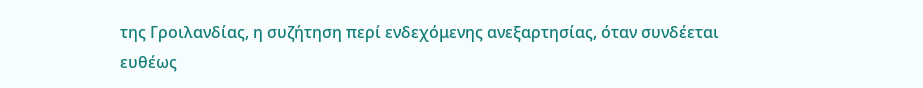της Γροιλανδίας, η συζήτηση περί ενδεχόμενης ανεξαρτησίας, όταν συνδέεται ευθέως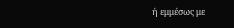ή εμμέσως με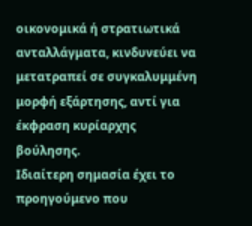οικονομικά ή στρατιωτικά ανταλλάγματα, κινδυνεύει να μετατραπεί σε συγκαλυμμένη μορφή εξάρτησης, αντί για έκφραση κυρίαρχης βούλησης.
Ιδιαίτερη σημασία έχει το προηγούμενο που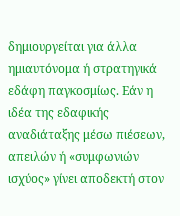δημιουργείται για άλλα ημιαυτόνομα ή στρατηγικά εδάφη παγκοσμίως. Εάν η ιδέα της εδαφικής αναδιάταξης μέσω πιέσεων, απειλών ή «συμφωνιών ισχύος» γίνει αποδεκτή στον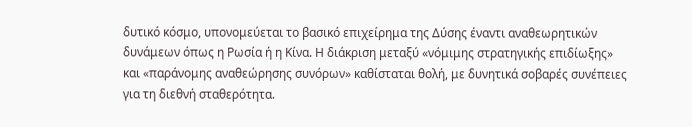δυτικό κόσμο, υπονομεύεται το βασικό επιχείρημα της Δύσης έναντι αναθεωρητικών δυνάμεων όπως η Ρωσία ή η Κίνα. Η διάκριση μεταξύ «νόμιμης στρατηγικής επιδίωξης» και «παράνομης αναθεώρησης συνόρων» καθίσταται θολή, με δυνητικά σοβαρές συνέπειες για τη διεθνή σταθερότητα.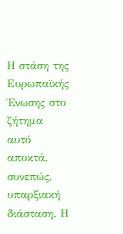Η στάση της Ευρωπαϊκής Ένωσης στο ζήτημα αυτό αποκτά, συνεπώς, υπαρξιακή διάσταση. Η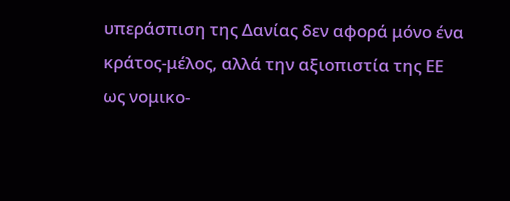υπεράσπιση της Δανίας δεν αφορά μόνο ένα κράτος-μέλος, αλλά την αξιοπιστία της ΕΕ ως νομικο-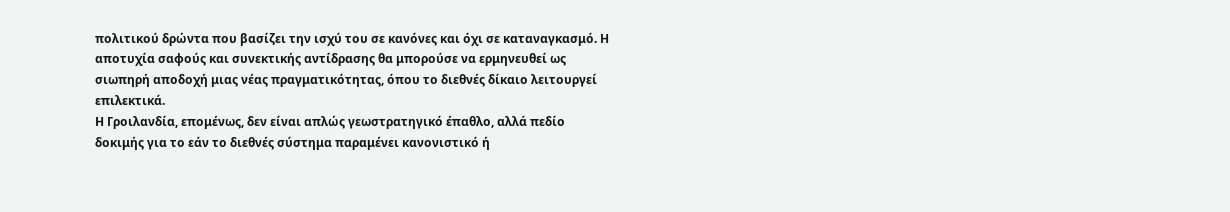πολιτικού δρώντα που βασίζει την ισχύ του σε κανόνες και όχι σε καταναγκασμό. Η αποτυχία σαφούς και συνεκτικής αντίδρασης θα μπορούσε να ερμηνευθεί ως σιωπηρή αποδοχή μιας νέας πραγματικότητας, όπου το διεθνές δίκαιο λειτουργεί επιλεκτικά.
Η Γροιλανδία, επομένως, δεν είναι απλώς γεωστρατηγικό έπαθλο, αλλά πεδίο δοκιμής για το εάν το διεθνές σύστημα παραμένει κανονιστικό ή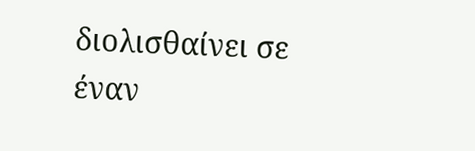διολισθαίνει σε έναν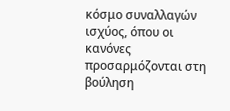κόσμο συναλλαγών ισχύος, όπου οι κανόνες προσαρμόζονται στη βούληση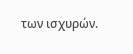των ισχυρών.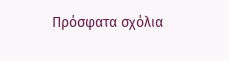Πρόσφατα σχόλια